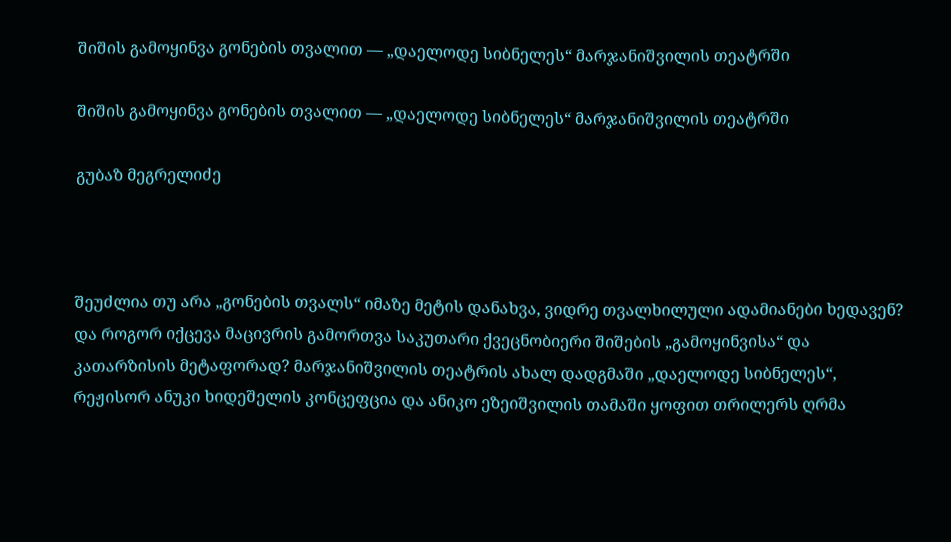შიშის გამოყინვა გონების თვალით — „დაელოდე სიბნელეს“ მარჯანიშვილის თეატრში

შიშის გამოყინვა გონების თვალით — „დაელოდე სიბნელეს“ მარჯანიშვილის თეატრში

გუბაზ მეგრელიძე



შეუძლია თუ არა „გონების თვალს“ იმაზე მეტის დანახვა, ვიდრე თვალხილული ადამიანები ხედავენ? და როგორ იქცევა მაცივრის გამორთვა საკუთარი ქვეცნობიერი შიშების „გამოყინვისა“ და კათარზისის მეტაფორად? მარჯანიშვილის თეატრის ახალ დადგმაში „დაელოდე სიბნელეს“, რეჟისორ ანუკი ხიდეშელის კონცეფცია და ანიკო ეზეიშვილის თამაში ყოფით თრილერს ღრმა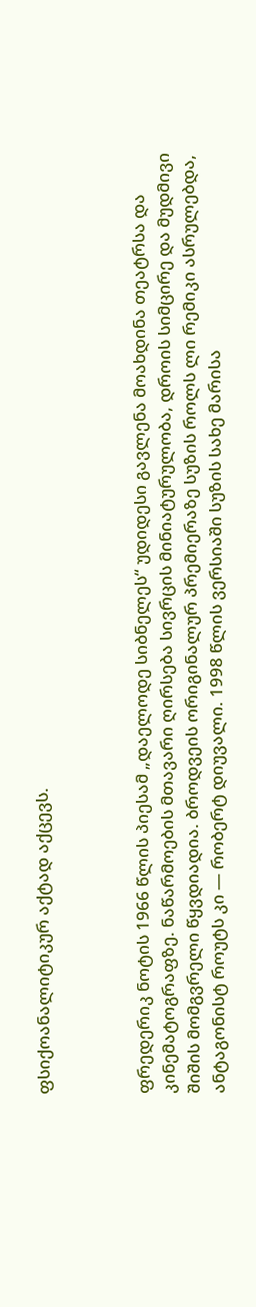ფსიქოანალიტიკურ აქტად აქცევს.



ფრედერიკ ნოტის 1966 წლის პიესამ „დაელოდე სიბნელეს“ უდიდესი გავლენა მოახდინა თეატრსა და კინემატოგრაფზე. ნაწარმოების მთავარი ღირსება სივრცის მინიატურულობა, დროის სიმცირე და მუდმივი შიშის მომგვრელი წყვდიადია. ბროდვეის ორიგინალურ პრემიერაზე სუზის როლს ლი რემიკი ასრულებდა, ანტაგონისტ როუტს კი — რობერტ დიუვალი. 1998 წლის ვერსიაში სუზის სახე მარისა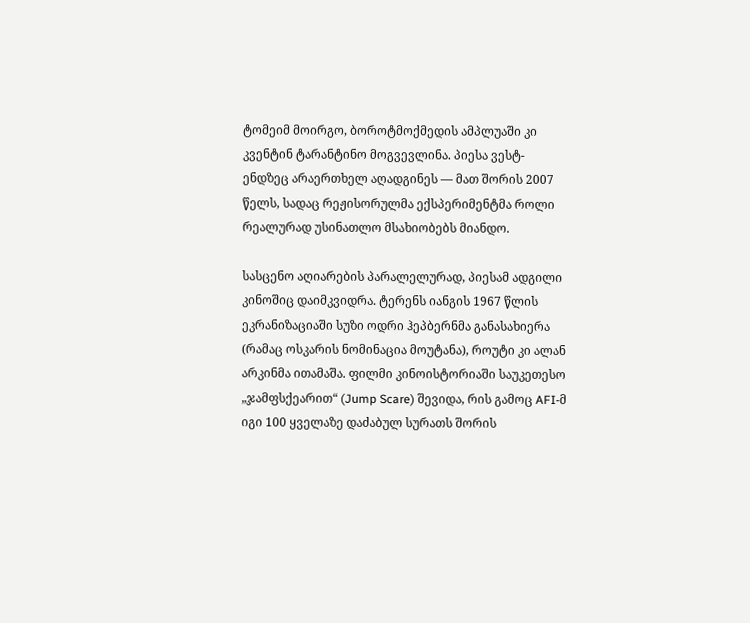ტომეიმ მოირგო, ბოროტმოქმედის ამპლუაში კი კვენტინ ტარანტინო მოგვევლინა. პიესა ვესტ-ენდზეც არაერთხელ აღადგინეს — მათ შორის 2007 წელს, სადაც რეჟისორულმა ექსპერიმენტმა როლი რეალურად უსინათლო მსახიობებს მიანდო.

სასცენო აღიარების პარალელურად, პიესამ ადგილი კინოშიც დაიმკვიდრა. ტერენს იანგის 1967 წლის ეკრანიზაციაში სუზი ოდრი ჰეპბერნმა განასახიერა (რამაც ოსკარის ნომინაცია მოუტანა), როუტი კი ალან არკინმა ითამაშა. ფილმი კინოისტორიაში საუკეთესო „ჯამფსქეარით“ (Jump Scare) შევიდა, რის გამოც AFI-მ იგი 100 ყველაზე დაძაბულ სურათს შორის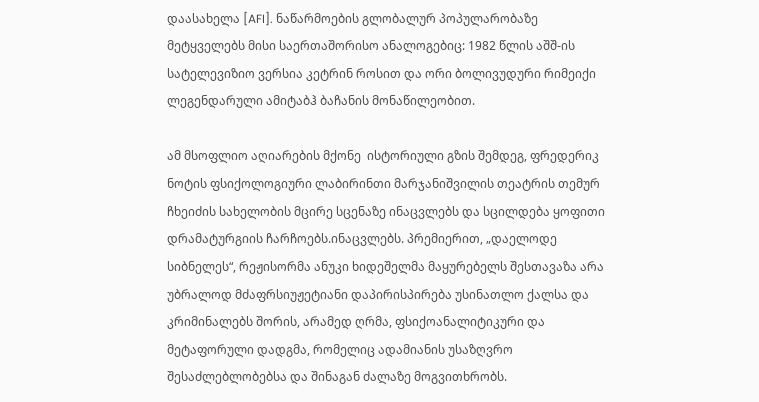დაასახელა [AFI]. ნაწარმოების გლობალურ პოპულარობაზე მეტყველებს მისი საერთაშორისო ანალოგებიც: 1982 წლის აშშ-ის სატელევიზიო ვერსია კეტრინ როსით და ორი ბოლივუდური რიმეიქი ლეგენდარული ამიტაბჰ ბაჩანის მონაწილეობით.

ამ მსოფლიო აღიარების მქონე  ისტორიული გზის შემდეგ, ფრედერიკ ნოტის ფსიქოლოგიური ლაბირინთი მარჯანიშვილის თეატრის თემურ ჩხეიძის სახელობის მცირე სცენაზე ინაცვლებს და სცილდება ყოფითი დრამატურგიის ჩარჩოებს.ინაცვლებს. პრემიერით, „დაელოდე სიბნელეს“, რეჟისორმა ანუკი ხიდეშელმა მაყურებელს შესთავაზა არა უბრალოდ მძაფრსიუჟეტიანი დაპირისპირება უსინათლო ქალსა და კრიმინალებს შორის, არამედ ღრმა, ფსიქოანალიტიკური და მეტაფორული დადგმა, რომელიც ადამიანის უსაზღვრო შესაძლებლობებსა და შინაგან ძალაზე მოგვითხრობს.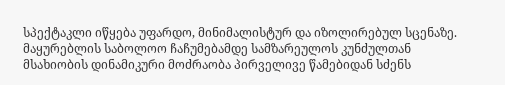სპექტაკლი იწყება უფარდო, მინიმალისტურ და იზოლირებულ სცენაზე. მაყურებლის საბოლოო ჩაჩუმებამდე სამზარეულოს კუნძულთან მსახიობის დინამიკური მოძრაობა პირველივე წამებიდან სძენს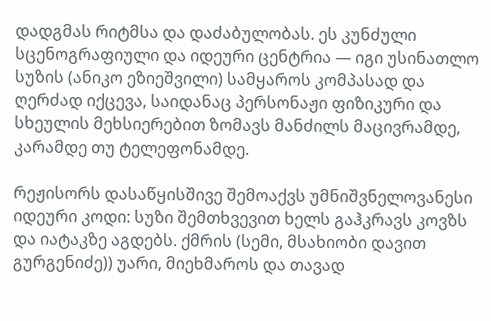დადგმას რიტმსა და დაძაბულობას. ეს კუნძული სცენოგრაფიული და იდეური ცენტრია — იგი უსინათლო სუზის (ანიკო ეზიეშვილი) სამყაროს კომპასად და ღერძად იქცევა, საიდანაც პერსონაჟი ფიზიკური და სხეულის მეხსიერებით ზომავს მანძილს მაცივრამდე, კარამდე თუ ტელეფონამდე.

რეჟისორს დასაწყისშივე შემოაქვს უმნიშვნელოვანესი იდეური კოდი: სუზი შემთხვევით ხელს გაჰკრავს კოვზს და იატაკზე აგდებს. ქმრის (სემი, მსახიობი დავით გურგენიძე)) უარი, მიეხმაროს და თავად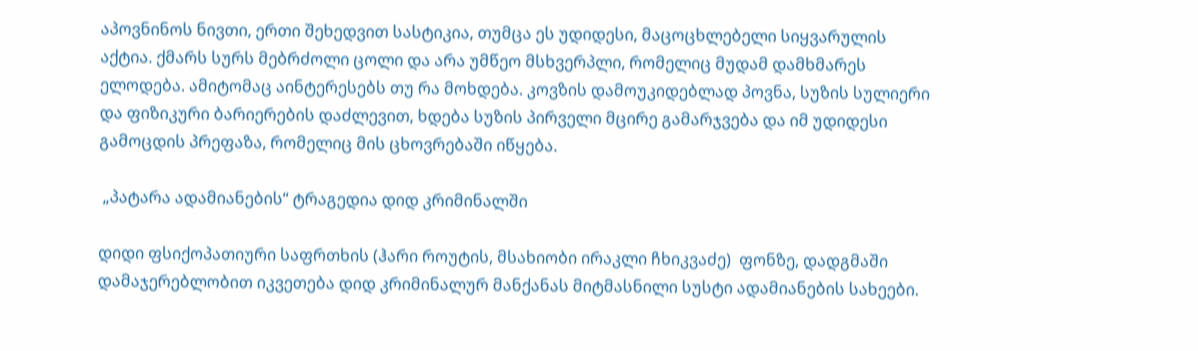აპოვნინოს ნივთი, ერთი შეხედვით სასტიკია, თუმცა ეს უდიდესი, მაცოცხლებელი სიყვარულის აქტია. ქმარს სურს მებრძოლი ცოლი და არა უმწეო მსხვერპლი, რომელიც მუდამ დამხმარეს ელოდება. ამიტომაც აინტერესებს თუ რა მოხდება. კოვზის დამოუკიდებლად პოვნა, სუზის სულიერი და ფიზიკური ბარიერების დაძლევით, ხდება სუზის პირველი მცირე გამარჯვება და იმ უდიდესი გამოცდის პრეფაზა, რომელიც მის ცხოვრებაში იწყება.

 „პატარა ადამიანების“ ტრაგედია დიდ კრიმინალში

დიდი ფსიქოპათიური საფრთხის (ჰარი როუტის, მსახიობი ირაკლი ჩხიკვაძე)  ფონზე, დადგმაში დამაჯერებლობით იკვეთება დიდ კრიმინალურ მანქანას მიტმასნილი სუსტი ადამიანების სახეები.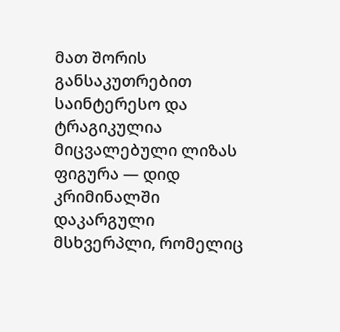მათ შორის განსაკუთრებით საინტერესო და ტრაგიკულია მიცვალებული ლიზას ფიგურა — დიდ კრიმინალში დაკარგული მსხვერპლი, რომელიც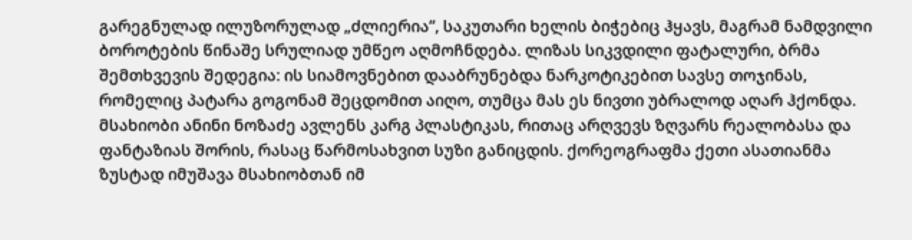გარეგნულად ილუზორულად „ძლიერია“, საკუთარი ხელის ბიჭებიც ჰყავს, მაგრამ ნამდვილი ბოროტების წინაშე სრულიად უმწეო აღმოჩნდება. ლიზას სიკვდილი ფატალური, ბრმა შემთხვევის შედეგია: ის სიამოვნებით დააბრუნებდა ნარკოტიკებით სავსე თოჯინას, რომელიც პატარა გოგონამ შეცდომით აიღო, თუმცა მას ეს ნივთი უბრალოდ აღარ ჰქონდა. მსახიობი ანინი ნოზაძე ავლენს კარგ პლასტიკას, რითაც არღვევს ზღვარს რეალობასა და ფანტაზიას შორის, რასაც წარმოსახვით სუზი განიცდის. ქორეოგრაფმა ქეთი ასათიანმა ზუსტად იმუშავა მსახიობთან იმ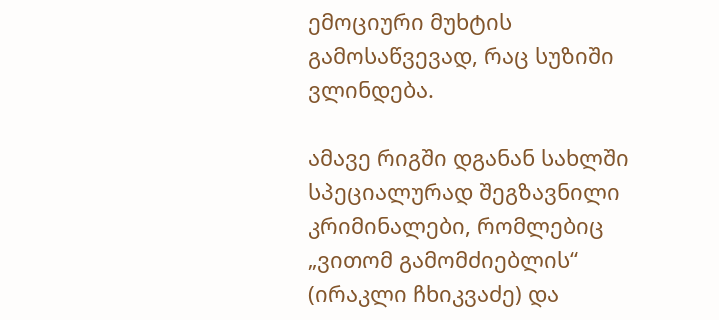ემოციური მუხტის გამოსაწვევად, რაც სუზიში ვლინდება.

ამავე რიგში დგანან სახლში სპეციალურად შეგზავნილი კრიმინალები, რომლებიც „ვითომ გამომძიებლის“ (ირაკლი ჩხიკვაძე) და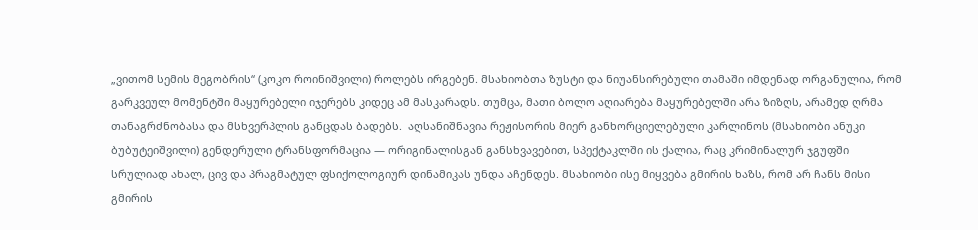„ვითომ სემის მეგობრის“ (კოკო როინიშვილი) როლებს ირგებენ. მსახიობთა ზუსტი და ნიუანსირებული თამაში იმდენად ორგანულია, რომ გარკვეულ მომენტში მაყურებელი იჯერებს კიდეც ამ მასკარადს. თუმცა, მათი ბოლო აღიარება მაყურებელში არა ზიზღს, არამედ ღრმა თანაგრძნობასა და მსხვერპლის განცდას ბადებს.  აღსანიშნავია რეჟისორის მიერ განხორციელებული კარლინოს (მსახიობი ანუკი ბუბუტეიშვილი) გენდერული ტრანსფორმაცია — ორიგინალისგან განსხვავებით, სპექტაკლში ის ქალია, რაც კრიმინალურ ჯგუფში სრულიად ახალ, ცივ და პრაგმატულ ფსიქოლოგიურ დინამიკას უნდა აჩენდეს. მსახიობი ისე მიყვება გმირის ხაზს, რომ არ ჩანს მისი გმირის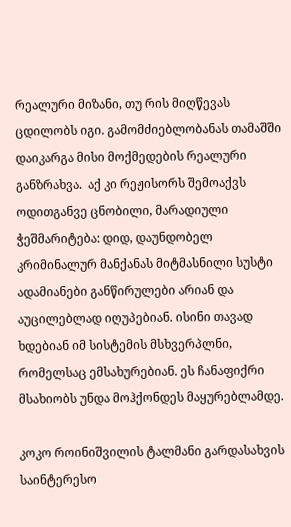რეალური მიზანი, თუ რის მიღწევას ცდილობს იგი. გამომძიებლობანას თამაშში დაიკარგა მისი მოქმედების რეალური განზრახვა.  აქ კი რეჟისორს შემოაქვს ოდითგანვე ცნობილი, მარადიული ჭეშმარიტება: დიდ, დაუნდობელ კრიმინალურ მანქანას მიტმასნილი სუსტი ადამიანები განწირულები არიან და აუცილებლად იღუპებიან. ისინი თავად ხდებიან იმ სისტემის მსხვერპლნი, რომელსაც ემსახურებიან. ეს ჩანაფიქრი მსახიობს უნდა მოჰქონდეს მაყურებლამდე.

კოკო როინიშვილის ტალმანი გარდასახვის საინტერესო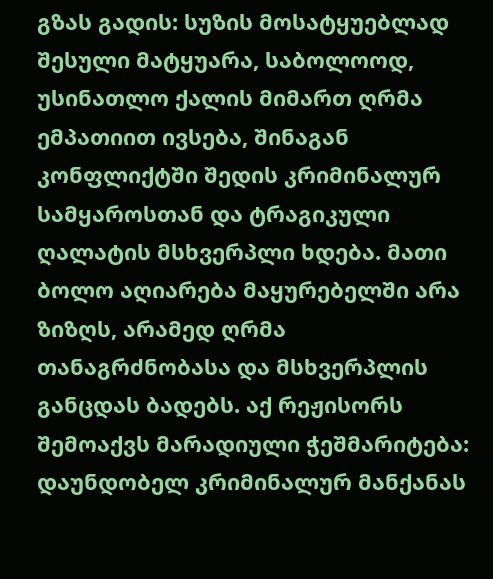გზას გადის: სუზის მოსატყუებლად შესული მატყუარა, საბოლოოდ, უსინათლო ქალის მიმართ ღრმა ემპათიით ივსება, შინაგან კონფლიქტში შედის კრიმინალურ სამყაროსთან და ტრაგიკული ღალატის მსხვერპლი ხდება. მათი ბოლო აღიარება მაყურებელში არა ზიზღს, არამედ ღრმა თანაგრძნობასა და მსხვერპლის განცდას ბადებს. აქ რეჟისორს შემოაქვს მარადიული ჭეშმარიტება: დაუნდობელ კრიმინალურ მანქანას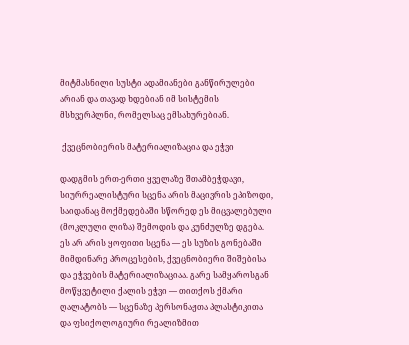მიტმასნილი სუსტი ადამიანები განწირულები არიან და თავად ხდებიან იმ სისტემის მსხვერპლნი, რომელსაც ემსახურებიან.

 ქვეცნობიერის მატერიალიზაცია და ეჭვი

დადგმის ერთ-ერთი ყველაზე შთამბეჭდავი, სიურრეალისტური სცენა არის მაცივრის ეპიზოდი, საიდანაც მოქმედებაში სწორედ ეს მიცვალებული (მოკლული ლიზა) შემოდის და კუნძულზე დგება. ეს არ არის ყოფითი სცენა — ეს სუზის გონებაში მიმდინარე პროცესების, ქვეცნობიერი შიშებისა და ეჭვების მატერიალიზაციაა. გარე სამყაროსგან მოწყვეტილი ქალის ეჭვი — თითქოს ქმარი ღალატობს — სცენაზე პერსონაჟთა პლასტიკითა და ფსიქოლოგიური რეალიზმით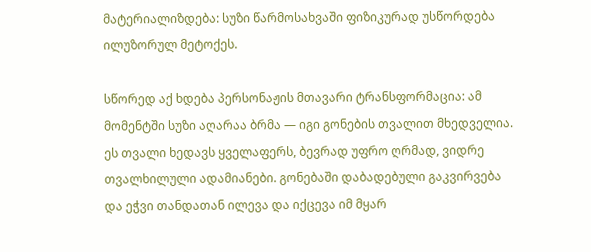მატერიალიზდება: სუზი წარმოსახვაში ფიზიკურად უსწორდება ილუზორულ მეტოქეს.

სწორედ აქ ხდება პერსონაჟის მთავარი ტრანსფორმაცია: ამ მომენტში სუზი აღარაა ბრმა — იგი გონების თვალით მხედველია. ეს თვალი ხედავს ყველაფერს, ბევრად უფრო ღრმად, ვიდრე თვალხილული ადამიანები. გონებაში დაბადებული გაკვირვება და ეჭვი თანდათან ილევა და იქცევა იმ მყარ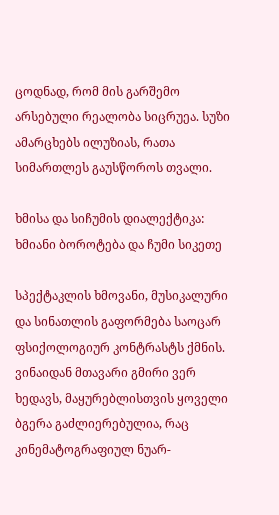ცოდნად, რომ მის გარშემო არსებული რეალობა სიცრუეა. სუზი ამარცხებს ილუზიას, რათა სიმართლეს გაუსწოროს თვალი.

ხმისა და სიჩუმის დიალექტიკა: ხმიანი ბოროტება და ჩუმი სიკეთე

სპექტაკლის ხმოვანი, მუსიკალური და სინათლის გაფორმება საოცარ ფსიქოლოგიურ კონტრასტს ქმნის. ვინაიდან მთავარი გმირი ვერ ხედავს, მაყურებლისთვის ყოველი ბგერა გაძლიერებულია, რაც კინემატოგრაფიულ ნუარ-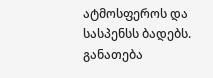ატმოსფეროს და სასპენსს ბადებს. განათება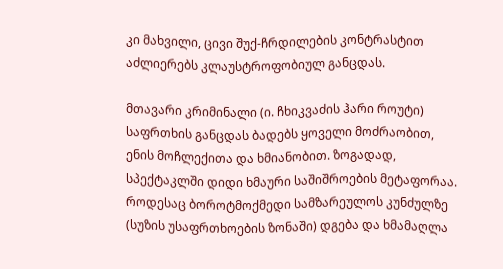კი მახვილი, ცივი შუქ-ჩრდილების კონტრასტით აძლიერებს კლაუსტროფობიულ განცდას.

მთავარი კრიმინალი (ი. ჩხიკვაძის ჰარი როუტი) საფრთხის განცდას ბადებს ყოველი მოძრაობით, ენის მოჩლექითა და ხმიანობით. ზოგადად, სპექტაკლში დიდი ხმაური საშიშროების მეტაფორაა. როდესაც ბოროტმოქმედი სამზარეულოს კუნძულზე (სუზის უსაფრთხოების ზონაში) დგება და ხმამაღლა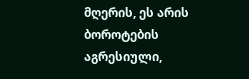მღერის, ეს არის ბოროტების აგრესიული,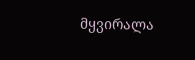მყვირალა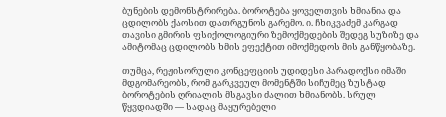ბუნების დემონსტრირება. ბოროტება ყოველთვის ხმიანია და ცდილობს ქაოსით დათრგუნოს გარემო. ი. ჩხიკვაძემ კარგად თავისი გმირის ფსიქოლოგიური ზემოქმედების შედეგ სუზიზე და ამიტომაც ცდილობს ხმის ეფექტით იმოქმედოს მის განწყობაზე.

თუმცა, რეჟისორული კონცეფციის უდიდესი პარადოქსი იმაში მდგომარეობს, რომ გარკვეულ მომენტში სიჩუმეც ზუსტად ბოროტების ღრიალის მსგავსი ძალით ხმიანობს. სრულ წყვდიადში — სადაც მაყურებელი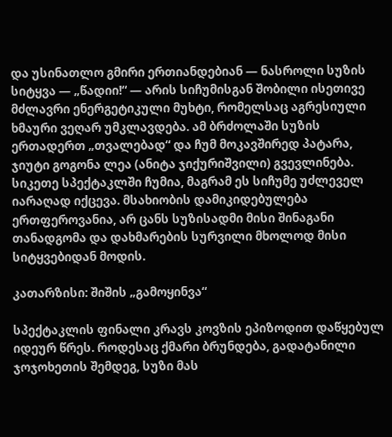და უსინათლო გმირი ერთიანდებიან — ნასროლი სუზის სიტყვა — „წადიი!“ — არის სიჩუმისგან შობილი ისეთივე მძლავრი ენერგეტიკული მუხტი, რომელსაც აგრესიული ხმაური ვეღარ უმკლავდება. ამ ბრძოლაში სუზის ერთადერთ „თვალებად“ და ჩუმ მოკავშირედ პატარა, ჯიუტი გოგონა ლეა (ანიტა ჯიქურიშვილი) გვევლინება. სიკეთე სპექტაკლში ჩუმია, მაგრამ ეს სიჩუმე უძლეველ იარაღად იქცევა. მსახიობის დამიკიდებულება ერთფეროვანია, არ ცანს სუზისადმი მისი შინაგანი თანადგომა და დახმარების სურვილი მხოლოდ მისი სიტყვებიდან მოდის.

კათარზისი: შიშის „გამოყინვა“

სპექტაკლის ფინალი კრავს კოვზის ეპიზოდით დაწყებულ იდეურ წრეს. როდესაც ქმარი ბრუნდება, გადატანილი ჯოჯოხეთის შემდეგ, სუზი მას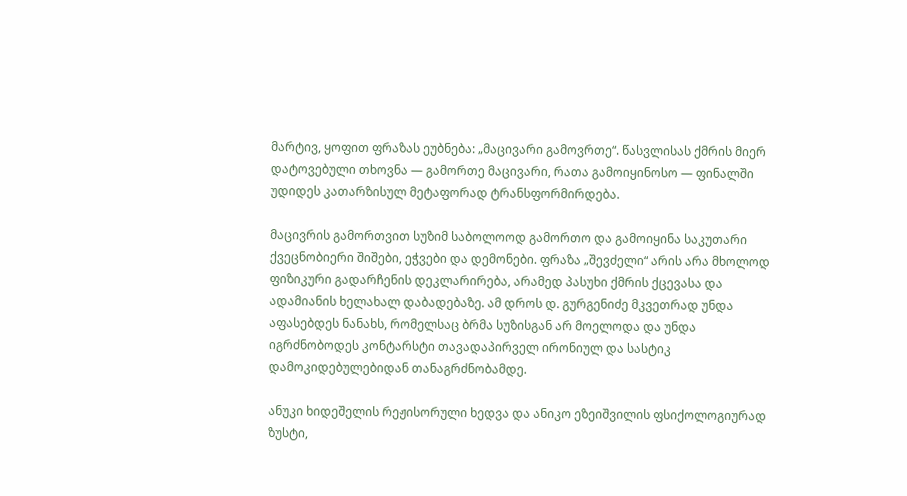მარტივ, ყოფით ფრაზას ეუბნება: „მაცივარი გამოვრთე“. წასვლისას ქმრის მიერ დატოვებული თხოვნა — გამორთე მაცივარი, რათა გამოიყინოსო — ფინალში უდიდეს კათარზისულ მეტაფორად ტრანსფორმირდება.

მაცივრის გამორთვით სუზიმ საბოლოოდ გამორთო და გამოიყინა საკუთარი ქვეცნობიერი შიშები, ეჭვები და დემონები. ფრაზა „შევძელი“ არის არა მხოლოდ ფიზიკური გადარჩენის დეკლარირება, არამედ პასუხი ქმრის ქცევასა და ადამიანის ხელახალ დაბადებაზე. ამ დროს დ. გურგენიძე მკვეთრად უნდა აფასებდეს ნანახს, რომელსაც ბრმა სუზისგან არ მოელოდა და უნდა იგრძნობოდეს კონტარსტი თავადაპირველ ირონიულ და სასტიკ დამოკიდებულებიდან თანაგრძნობამდე.

ანუკი ხიდეშელის რეჟისორული ხედვა და ანიკო ეზეიშვილის ფსიქოლოგიურად ზუსტი,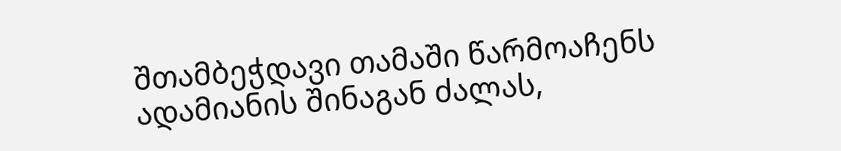შთამბეჭდავი თამაში წარმოაჩენს ადამიანის შინაგან ძალას,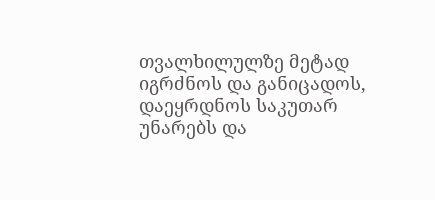თვალხილულზე მეტად იგრძნოს და განიცადოს, დაეყრდნოს საკუთარ უნარებს და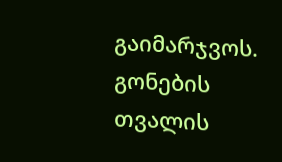გაიმარჯვოს. გონების თვალის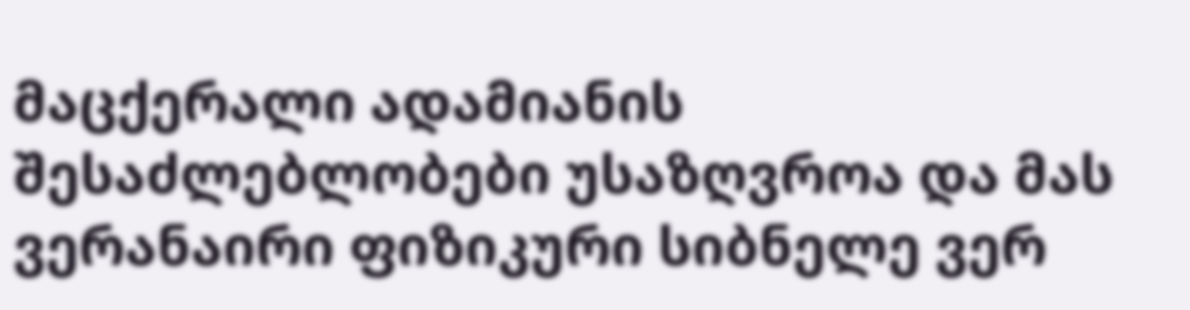მაცქერალი ადამიანის შესაძლებლობები უსაზღვროა და მას ვერანაირი ფიზიკური სიბნელე ვერ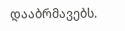დააბრმავებს.